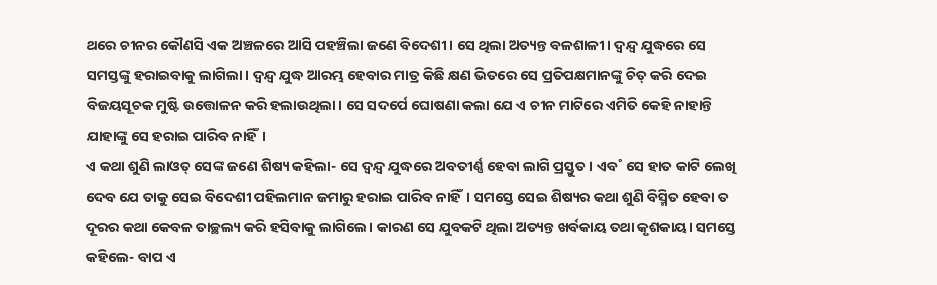ଥରେ ଚୀନର କୌଣସି ଏକ ଅଞ୍ଚଳରେ ଆସି ପହଞ୍ଚିଲା ଜଣେ ବିଦେଶୀ। ସେ ଥିଲା ଅତ୍ୟନ୍ତ ବଳଶାଳୀ। ଦ୍ବନ୍ଦ୍ବ ଯୁଦ୍ଧରେ ସେ ସମସ୍ତଙ୍କୁ ହରାଇବାକୁ ଲାଗିଲା। ଦ୍ବନ୍ଦ୍ବ ଯୁଦ୍ଧ ଆରମ୍ଭ ହେବାର ମାତ୍ର କିଛି କ୍ଷଣ ଭିତରେ ସେ ପ୍ରତିପକ୍ଷମାନଙ୍କୁ ଚିତ୍ କରି ଦେଇ ବିଜୟସୂଚକ ମୁଷ୍ଟି ଉତ୍ତୋଳନ କରି ହଲାଉଥିଲା। ସେ ସଦର୍ପେ ଘୋଷଣା କଲା ଯେ ଏ ଚୀନ ମାଟିରେ ଏମିତି କେହି ନାହାନ୍ତି ଯାହାଙ୍କୁ ସେ ହରାଇ ପାରିବ ନାହିଁ।
ଏ କଥା ଶୁଣି ଲାଓତ୍ ସେଙ୍କ ଜଣେ ଶିଷ୍ୟ କହିଲା- ସେ ଦ୍ବନ୍ଦ୍ବ ଯୁଦ୍ଧରେ ଅବତୀର୍ଣ୍ଣ ହେବା ଲାଗି ପ୍ରସ୍ତୁତ। ଏବ˚ ସେ ହାତ କାଟି ଲେଖି ଦେବ ଯେ ତାକୁ ସେଇ ବିଦେଶୀ ପହିଲମାନ ଜମାରୁ ହରାଇ ପାରିବ ନାହିଁ। ସମସ୍ତେ ସେଇ ଶିଷ୍ୟର କଥା ଶୁଣି ବିସ୍ମିତ ହେବା ତ ଦୂରର କଥା କେବଳ ତାଚ୍ଛଲ୍ୟ କରି ହସିବାକୁ ଲାଗିଲେ। କାରଣ ସେ ଯୁବକଟି ଥିଲା ଅତ୍ୟନ୍ତ ଖର୍ବକାୟ ତଥା କୃଶକାୟ। ସମସ୍ତେ କହିଲେ- ବାପ ଏ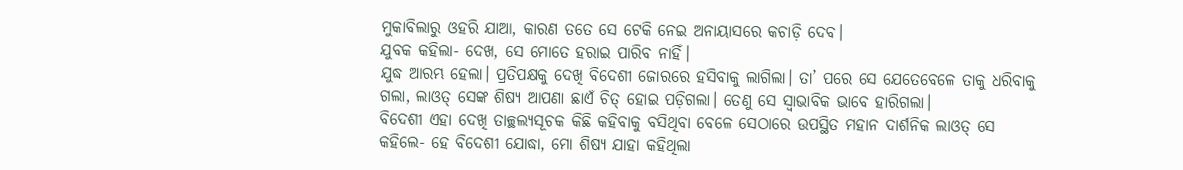ମୁକାବିଲାରୁ ଓହରି ଯାଆ, କାରଣ ତତେ ସେ ଟେକି ନେଇ ଅନାୟାସରେ କଚାଡ଼ି ଦେବ।
ଯୁବକ କହିଲା- ଦେଖ, ସେ ମୋତେ ହରାଇ ପାରିବ ନାହିଁ।
ଯୁଦ୍ଧ ଆରମ୍ଭ ହେଲା। ପ୍ରତିପକ୍ଷକୁ ଦେଖି ବିଦେଶୀ ଜୋରରେ ହସିବାକୁ ଲାଗିଲା। ତା’ ପରେ ସେ ଯେତେବେଳେ ତାକୁ ଧରିବାକୁ ଗଲା, ଲାଓତ୍ ସେଙ୍କ ଶିଷ୍ୟ ଆପଣା ଛାଏଁ ଚିତ୍ ହୋଇ ପଡ଼ିଗଲା। ତେଣୁ ସେ ସ୍ବାଭାବିକ ଭାବେ ହାରିଗଲା।
ବିଦେଶୀ ଏହା ଦେଖି ତାଚ୍ଛଲ୍ୟସୂଚକ କିଛି କହିବାକୁ ବସିଥିବା ବେଳେ ସେଠାରେ ଉପସ୍ଥିତ ମହାନ ଦାର୍ଶନିକ ଲାଓତ୍ ସେ କହିଲେ- ହେ ବିଦେଶୀ ଯୋଦ୍ଧା, ମୋ ଶିଷ୍ୟ ଯାହା କହିଥିଲା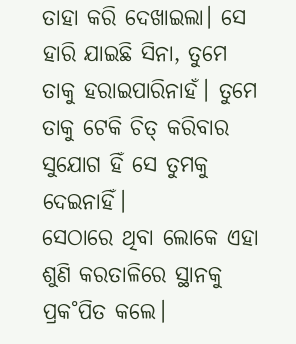ତାହା କରି ଦେଖାଇଲା। ସେ ହାରି ଯାଇଛି ସିନା, ତୁମେ ତାକୁ ହରାଇପାରିନାହଁ। ତୁମେ ତାକୁ ଟେକି ଚିତ୍ କରିବାର ସୁଯୋଗ ହିଁ ସେ ତୁମକୁ ଦେଇନାହିଁ।
ସେଠାରେ ଥିବା ଲୋକେ ଏହା ଶୁଣି କରତାଳିରେ ସ୍ଥାନକୁ ପ୍ରକ˚ପିତ କଲେ।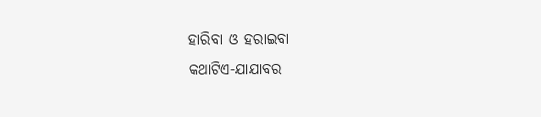ହାରିବା ଓ ହରାଇବା
କଥାଟିଏ-ଯାଯାବର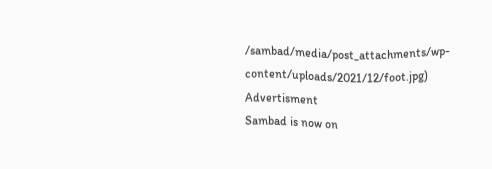/sambad/media/post_attachments/wp-content/uploads/2021/12/foot.jpg)
Advertisment
Sambad is now on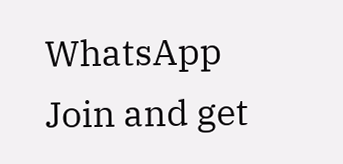WhatsApp
Join and get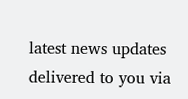latest news updates delivered to you via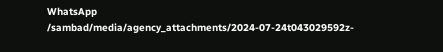WhatsApp
/sambad/media/agency_attachments/2024-07-24t043029592z-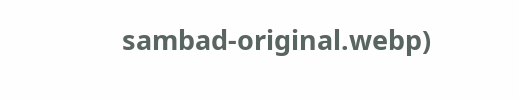sambad-original.webp)